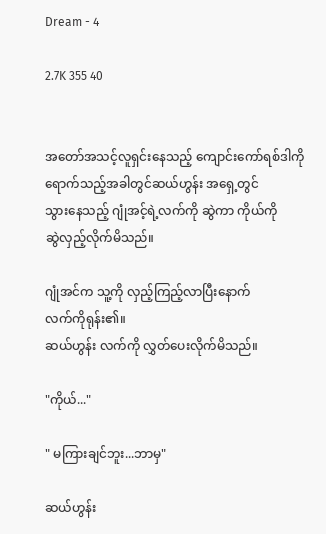Dream - 4

2.7K 355 40


အတော်အသင့်လူရှင်းနေသည့် ကျောင်းကော်ရစ်ဒါကို ရောက်သည့်အခါတွင်ဆယ်ဟွန်း အရှေ့တွင်
သွားနေသည့် ဂျုံအင့်ရဲ့လက်ကို ဆွဲကာ ကိုယ်ကို
ဆွဲလှည့်လိုက်မိသည်။

ဂျုံအင်က သူ့ကို လှည့်ကြည့်လာပြီးနောက်
လက်ကိုရုန်း၏။
ဆယ်ဟွန်း လက်ကို လွှတ်ပေးလိုက်မိသည်။

"ကိုယ်..."

" မကြားချင်ဘူး...ဘာမှ"

ဆယ်ဟွန်း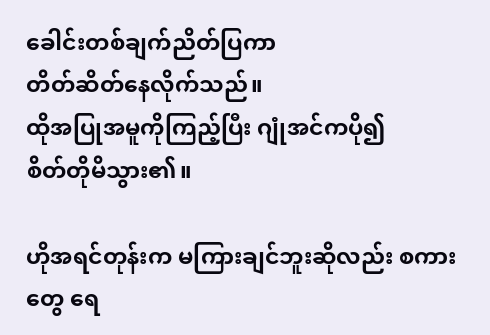ခေါင်းတစ်ချက်ညိတ်ပြကာ
တိတ်ဆိတ်နေလိုက်သည်။
ထိုအပြုအမူကိုကြည့်ပြီး ဂျုံအင်ကပို၍
စိတ်တိုမိသွား၏။

ဟိုအရင်တုန်းက မကြားချင်ဘူးဆိုလည်း စကားတွေ ရေ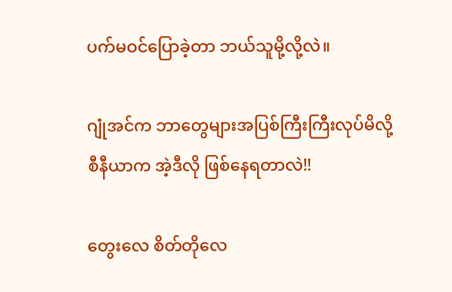ပက်မဝင်ပြောခဲ့တာ ဘယ်သူမို့လို့လဲ။

ဂျုံအင်က ဘာတွေများအပြစ်ကြီးကြီးလုပ်မိလို့
စီနီယာက အဲ့ဒီလို ဖြစ်နေရတာလဲ!!

တွေးလေ စိတ်တိုလေ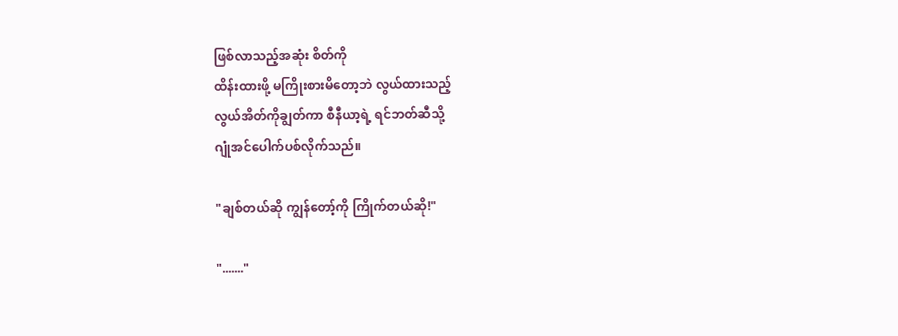ဖြစ်လာသည့်အဆုံး စိတ်ကို
ထိန်းထားဖို့ မကြိုးစားမိတော့ဘဲ လွယ်ထားသည့်
လွယ်အိတ်ကိုချွတ်ကာ စီနီယာ့ရဲ့ ရင်ဘတ်ဆီသို့
ဂျုံအင်ပေါက်ပစ်လိုက်သည်။

"ချစ်တယ်ဆို ကျွန်တော့်ကို ကြိုက်တယ်ဆို!"

"......."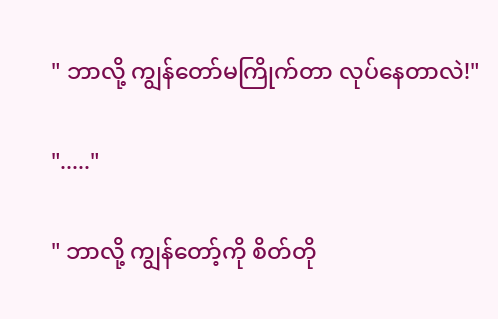" ဘာလို့ ကျွန်တော်မကြိုက်တာ လုပ်နေတာလဲ!"

"....."

" ဘာလို့ ကျွန်တော့်ကို စိတ်တို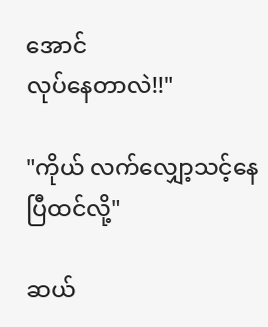အောင်
လုပ်နေတာလဲ!!"

"ကိုယ် လက်လျှော့သင့်နေပြီထင်လို့"

ဆယ်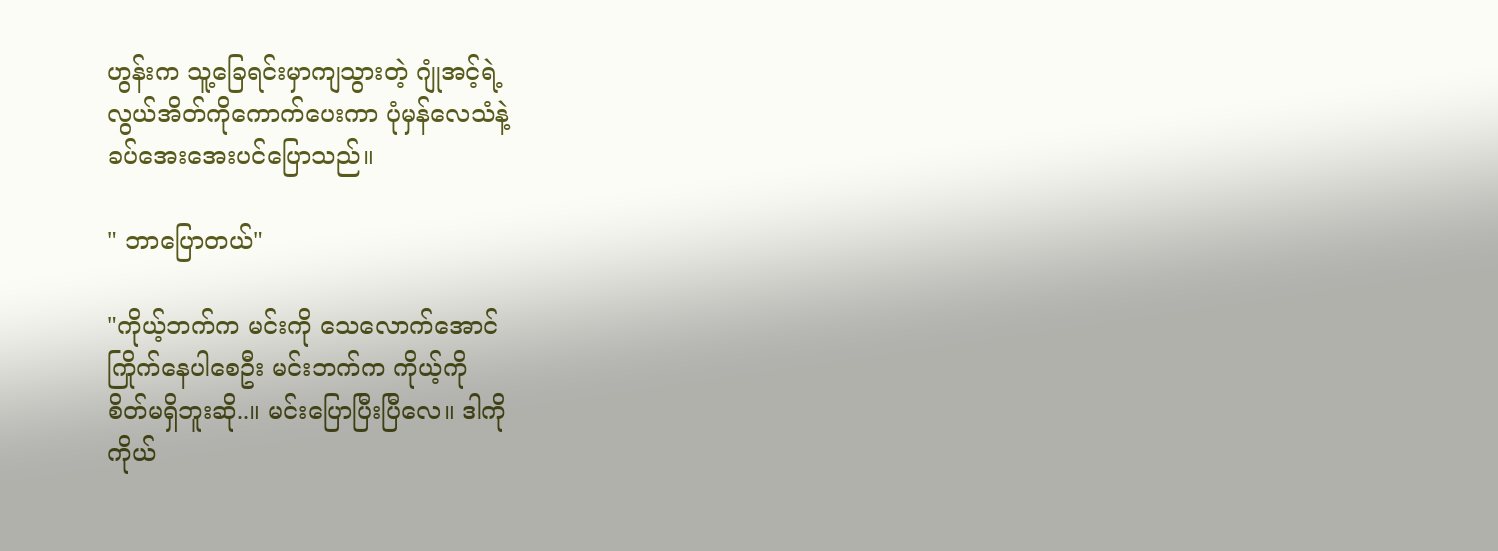ဟွန်းက သူ့ခြေရင်းမှာကျသွားတဲ့ ဂျုံအင့်ရဲ့
လွယ်အိတ်ကိုကောက်ပေးကာ ပုံမှန်လေသံနဲ့
ခပ်အေးအေးပင်ပြောသည်။

" ဘာပြောတယ်"

"ကိုယ့်ဘက်က မင်းကို သေလောက်အောင်
ကြိုက်နေပါစေဦး မင်းဘက်က ကိုယ့်ကို
စိတ်မရှိဘူးဆို..။ မင်းပြောပြီးပြီလေ။ ဒါကို
ကိုယ်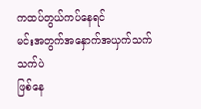ကထပ်တွယ်ကပ်နေရင်
မင်းအတွက်အနှောက်အယှက်သက်သက်ပဲ
ဖြစ်နေ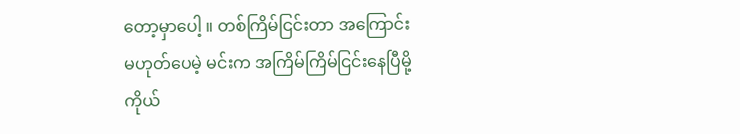တော့မှာပေါ့ ။ တစ်ကြိမ်ငြင်းတာ အကြောင်း
မဟုတ်ပေမဲ့ မင်းက အကြိမ်ကြိမ်ငြင်းနေပြီမို့
ကိုယ်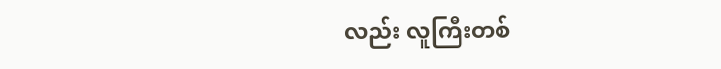လည်း လူကြီးတစ်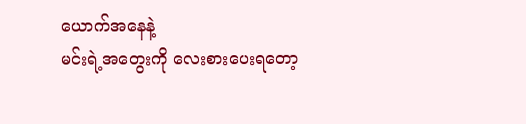ယောက်အနေနဲ့
မင်းရဲ့အတွေးကို လေးစားပေးရတော့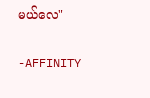မယ်လေ"

-AFFINITY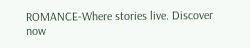ROMANCE-Where stories live. Discover now